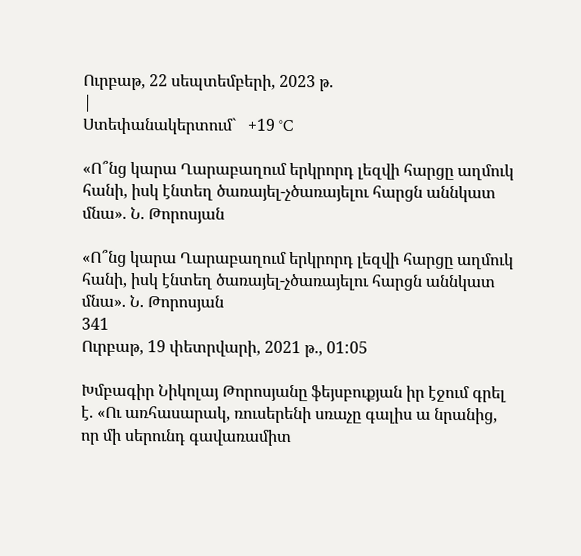Ուրբաթ, 22 սեպտեմբերի, 2023 թ.
|
Ստեփանակերտում`   +19 °C

«Ո՞նց կարա Ղարաբաղում երկրորդ լեզվի հարցը աղմուկ հանի, իսկ էնտեղ ծառայել-չծառայելու հարցն աննկատ մնա». Ն. Թորոսյան

«Ո՞նց կարա Ղարաբաղում երկրորդ լեզվի հարցը աղմուկ հանի, իսկ էնտեղ ծառայել-չծառայելու հարցն աննկատ մնա». Ն. Թորոսյան
341
Ուրբաթ, 19 փետրվարի, 2021 թ., 01:05

Խմբագիր Նիկոլայ Թորոսյանը ֆեյսբուքյան իր էջում գրել է. «Ու առհասարակ, ռուսերենի սռաչը գալիս ա նրանից, որ մի սերունդ գավառամիտ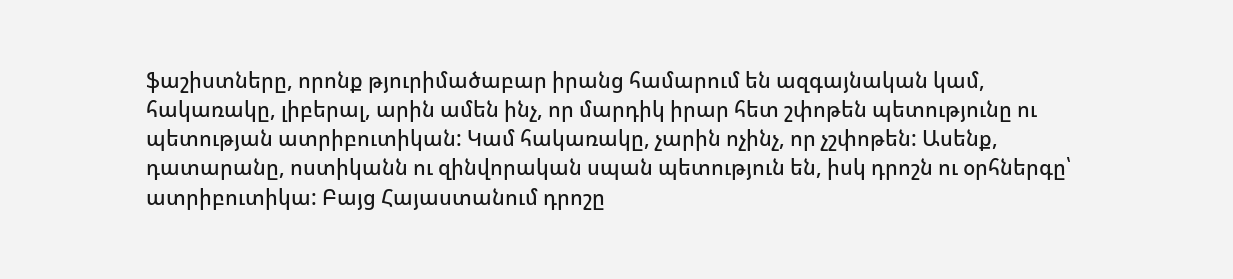ֆաշիստները, որոնք թյուրիմածաբար իրանց համարում են ազգայնական կամ, հակառակը, լիբերալ, արին ամեն ինչ, որ մարդիկ իրար հետ շփոթեն պետությունը ու պետության ատրիբուտիկան: Կամ հակառակը, չարին ոչինչ, որ չշփոթեն: Ասենք, դատարանը, ոստիկանն ու զինվորական սպան պետություն են, իսկ դրոշն ու օրհներգը՝ ատրիբուտիկա: Բայց Հայաստանում դրոշը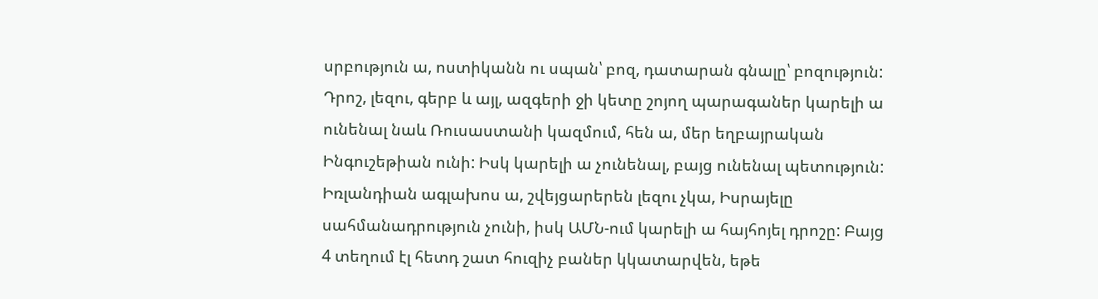սրբություն ա, ոստիկանն ու սպան՝ բոզ, դատարան գնալը՝ բոզություն: Դրոշ, լեզու, գերբ և այլ, ազգերի ջի կետը շոյող պարագաներ կարելի ա ունենալ նաև Ռուսաստանի կազմում, հեն ա, մեր եղբայրական Ինգուշեթիան ունի: Իսկ կարելի ա չունենալ, բայց ունենալ պետություն: Իռլանդիան ագլախոս ա, շվեյցարերեն լեզու չկա, Իսրայելը սահմանադրություն չունի, իսկ ԱՄՆ-ում կարելի ա հայհոյել դրոշը: Բայց 4 տեղում էլ հետդ շատ հուզիչ բաներ կկատարվեն, եթե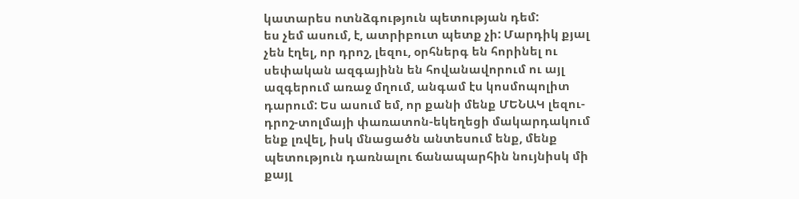կատարես ոտնձգություն պետության դեմ:
ես չեմ ասում, է, ատրիբուտ պետք չի: Մարդիկ քյալ չեն էղել, որ դրոշ, լեզու, օրհներգ են հորինել ու սեփական ազգայինն են հովանավորում ու այլ ազգերում առաջ մղում, անգամ էս կոսմոպոլիտ դարում: Ես ասում եմ, որ քանի մենք ՄԵՆԱԿ լեզու-դրոշ-տոլմայի փառատոն-եկեղեցի մակարդակում ենք լռվել, իսկ մնացածն անտեսում ենք, մենք պետություն դառնալու ճանապարհին նույնիսկ մի քայլ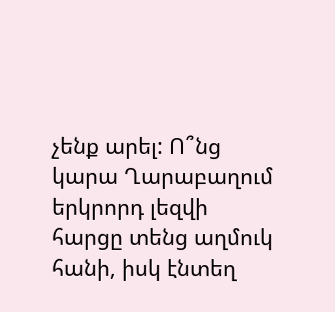չենք արել: Ո՞նց կարա Ղարաբաղում երկրորդ լեզվի հարցը տենց աղմուկ հանի, իսկ էնտեղ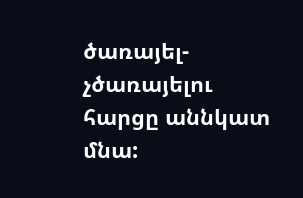ծառայել-չծառայելու հարցը աննկատ մնա: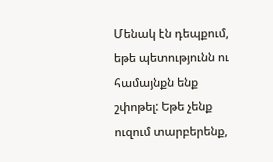Մենակ էն դեպքում, եթե պետությունն ու համայնքն ենք շփոթել: Եթե չենք ուզում տարբերենք,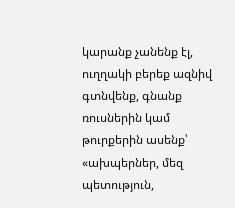կարանք չանենք էլ, ուղղակի բերեք ազնիվ գտնվենք, գնանք ռուսներին կամ թուրքերին ասենք՝ «ախպերներ, մեզ պետություն,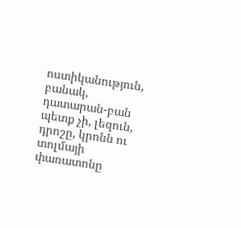ոստիկանություն, բանակ, դատարան-բան պետք չի, լեզուն, դրոշը, կրոնն ու տոլմայի փառատոնը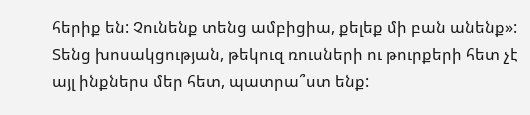հերիք են: Չունենք տենց ամբիցիա, քելեք մի բան անենք»: Տենց խոսակցության, թեկուզ ռուսների ու թուրքերի հետ չէ այլ ինքներս մեր հետ, պատրա՞ստ ենք: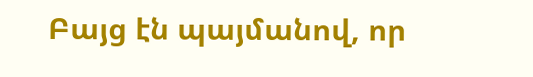Բայց էն պայմանով, որ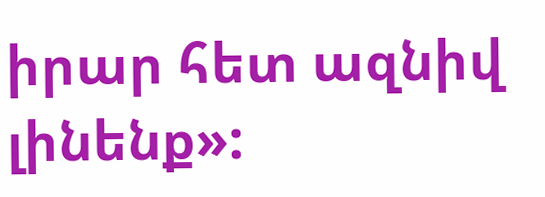իրար հետ ազնիվ լինենք»: